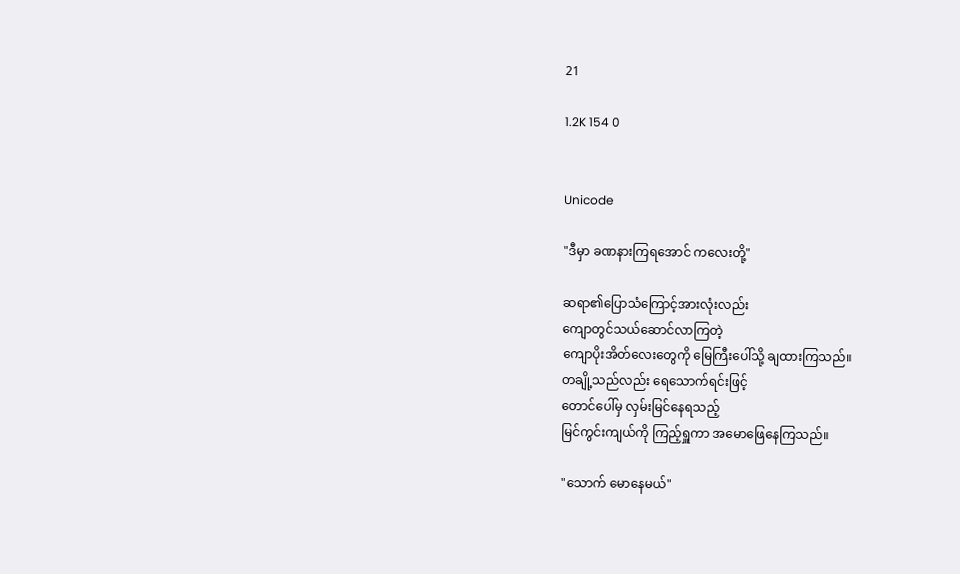21

1.2K 154 0


Unicode

"ဒီမှာ ခဏနားကြရအောင် ကလေးတို့"

ဆရာ၏ပြောသံကြောင့်အားလုံးလည်း
ကျောတွင်သယ်ဆောင်လာကြတဲ့
ကျောပိုးအိတ်လေးတွေကို မြေကြီးပေါ်သို့ ချထားကြသည်။
တချို့သည်လည်း ရေသောက်ရင်းဖြင့်
တောင်ပေါ်မှ လှမ်းမြင်နေရသည့်
မြင်ကွင်းကျယ်ကို ကြည့်ရှူကာ အမောဖြေနေကြသည်။

"သောက် မောနေမယ်"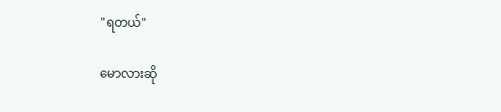"ရတယ်"

မောလားဆို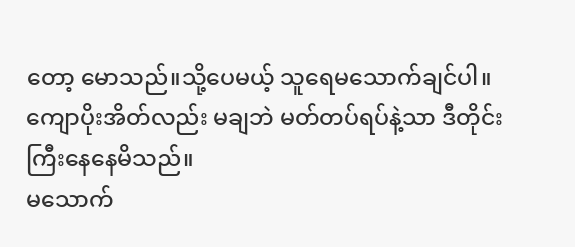တော့ မောသည်။သို့ပေမယ့် သူရေမသောက်ချင်ပါ။
ကျောပိုးအိတ်လည်း မချဘဲ မတ်တပ်ရပ်နဲ့သာ ဒီတိုင်းကြီးနေနေမိသည်။
မသောက်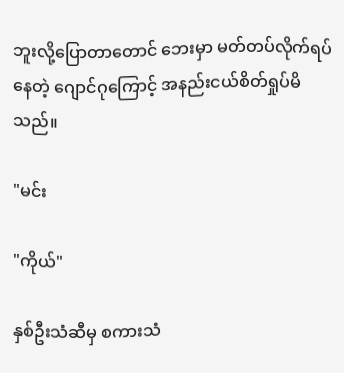ဘူးလို့ပြောတာတောင် ဘေးမှာ မတ်တပ်လိုက်ရပ်နေတဲ့ ဂျောင်ဂုကြောင့် အနည်းငယ်‌စိတ်ရှုပ်မိသည်။

"မင်း

"ကိုယ်"

နှစ်ဦးသံဆီမှ စကားသံ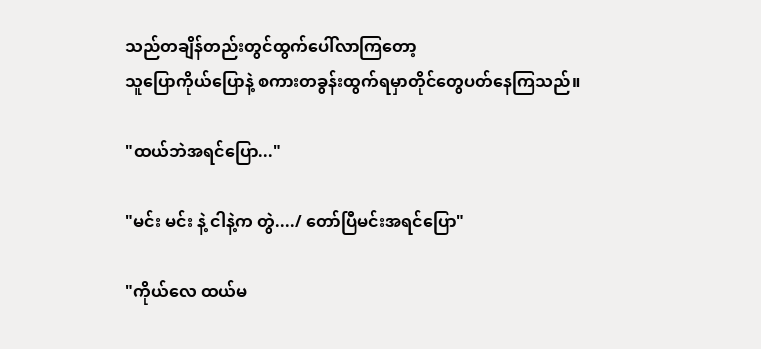သည်တချိန်တည်းတွင်ထွက်ပေါ်လာကြတော့
သူပြောကိုယ်ပြောနဲ့ စကားတခွန်းထွက်ရမှာတိုင်တွေပတ်နေကြသည်။

"ထယ်ဘဲအရင်ပြော..."

"မင်း မင်း နဲ့ ငါနဲ့က တွဲ..../ တော်ပြီမင်းအရင်ပြော"

"ကိုယ်လေ ထယ်မ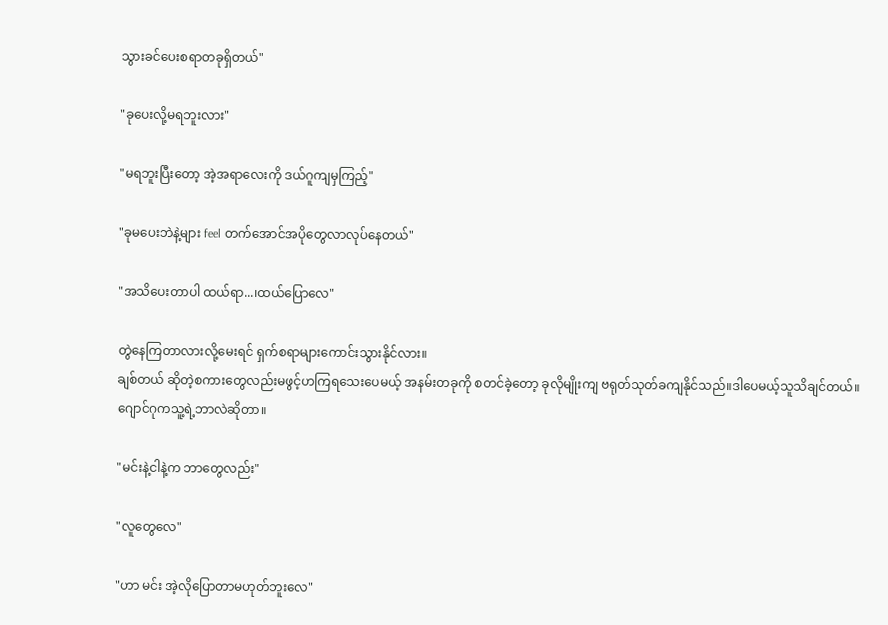သွားခင်ပေးစရာတခုရှိတယ်"

"ခုပေးလို့မရဘူးလား"

"မရဘူးပြီးတော့ အဲ့အရာလေးကို ဒယ်ဂူကျမှကြည့်"

"ခုမပေးဘဲနဲ့များ feel တက်အောင်အပိုတွေလာလုပ်နေတယ်"

"အသိပေးတာပါ ထယ်ရာ...၊ထယ်ပြောလေ"

တွဲနေကြတာလားလို့မေးရင် ရှက်စရာများကောင်းသွားနိုင်လား။
ချစ်တယ် ဆိုတဲ့စကားတွေလည်းမဖွင့်ဟကြရသေးပေမယ့် အနမ်းတခုကို စတင်ခဲ့တော့ ခုလိုမျိုးကျ ဗရုတ်သုတ်ခကျနိုင်သည်။ဒါပေမယ့်သူသိချင်တယ်။ဂျောင်ဂုကသူ့ရဲ့ဘာလဲဆိုတာ။

"မင်းနဲ့ငါနဲ့က ဘာတွေလည်း"

"လူတွေလေ"

"ဟာ မင်း အဲ့လိုပြောတာမဟုတ်ဘူးလေ"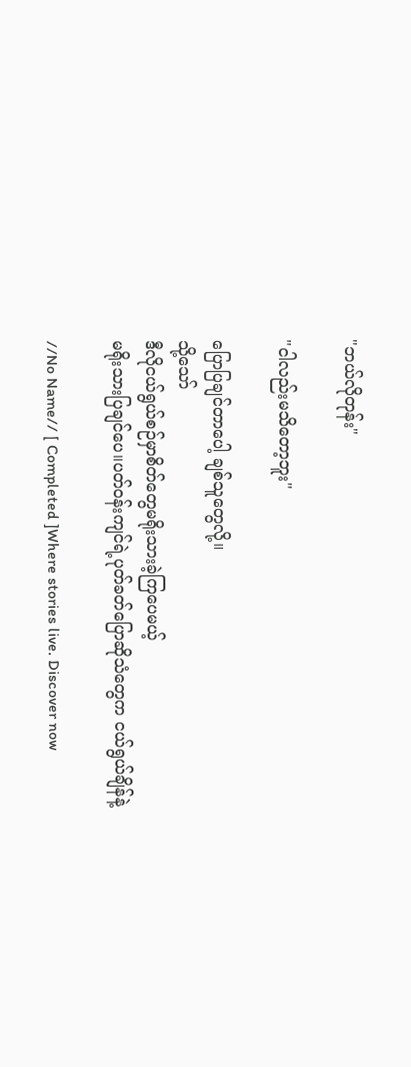"ဘယ်လိုတုန်း"

"ငါလည်းမသိတော့ဘူး"

ပြောပြချင်တာပေါ့ ချစ်သူတွေလို့။
သို့သော်
ဒီလိုငယ်ရွယ်စဉ်မှာစိတ်တွေမရိုးသားခဲ့ကြပေမယ့်
မရိုးသားပြချင်ပေ။ပတ်ဝန်းကျင်ရဲ့ပုတ်ခတ်ပြောဆိုသံတွေက ငယ်ရွယ်ချိန်နဲ့

//No Name// [ Completed ]Where stories live. Discover now